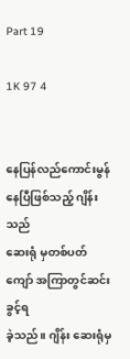Part 19

1K 97 4


နေပြန်လည်ကောင်းမွန်နေပြီဖြစ်သည့် ဂျိန်းသည်
ဆေးရုံ မှတစ်ပတ်ကျော် အကြာတွင်ဆင်းခွင့်ရ
ခဲ့သည်။ ဂျိန်း ဆေးရုံမှ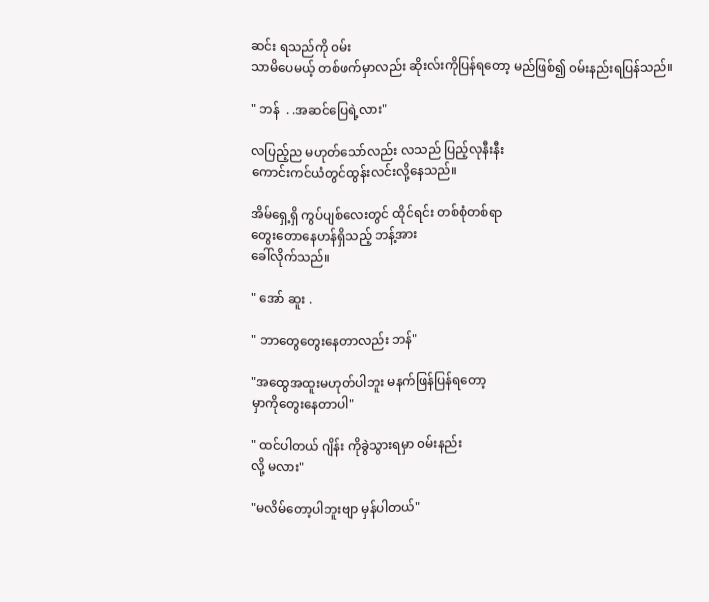ဆင်း ရသည်ကို ၀မ်း
သာမိပေမယ့် တစ်ဖက်မှာလည်း ဆိုးလ်းကိုပြန်ရတော့ မည်ဖြစ်၍ ၀မ်းနည်းရပြန်သည်။

" ဘန်  . .အဆင်ပြေရဲ့လား"

လပြည့်ည မဟုတ်သော်လည်း လသည် ပြည့်လုနီးနီး
ကောင်းကင်ယံတွင်ထွန်းလင်းလို့နေသည်။

အိမ်ရှေ့ရှိ ကွပ်ပျစ်လေးတွင် ထိုင်ရင်း တစ်စုံတစ်ရာ
တွေးတောနေဟန်ရှိသည့် ဘန့်အား
ခေါ်လိုက်သည်။

" အော် ဆူး .

" ဘာတွေတွေးနေတာလည်း ဘန်"

"အထွေအထူးမဟုတ်ပါဘူး မနက်ဖြန်ပြန်ရတော့
မှာကိုတွေးနေတာပါ"

" ထင်ပါတယ် ဂျိန်း ကိုခွဲသွားရမှာ ၀မ်းနည်း
လို့ မလား"

"မလိမ်တော့ပါဘူးဗျာ မှန်ပါတယ်"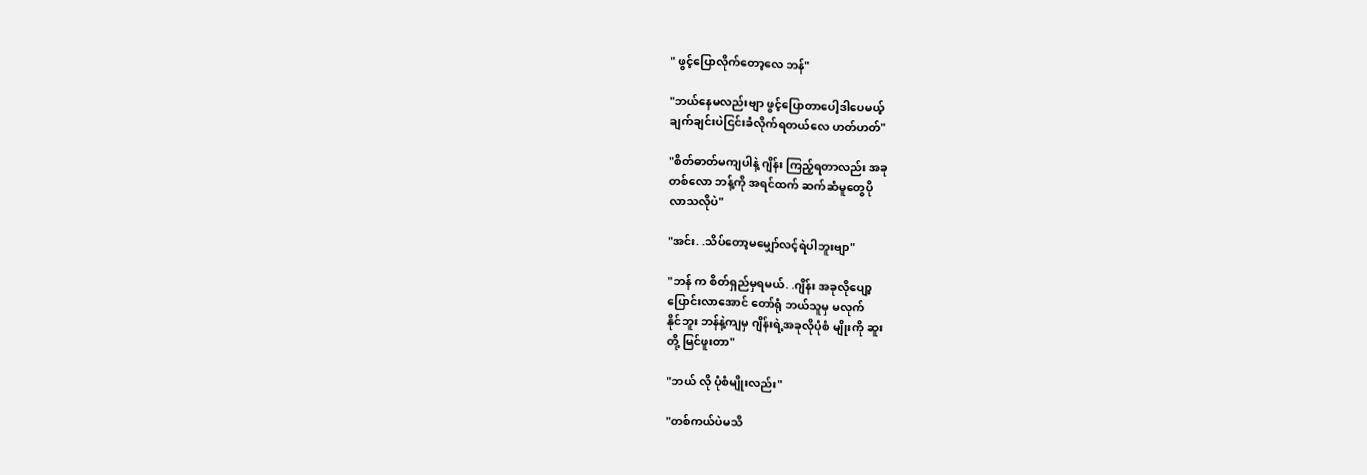" ဖွင့်ပြောလိုက်တော့လေ ဘန်"

"ဘယ်နေမလည်းဗျာ ဖွင့်ပြောတာပေါ့ဒါပေမယ့်
ချက်ချင်းပဲငြင်းခံလိုက်ရတယ်လေ ဟတ်ဟတ်"

"စိတ်ဓာတ်မကျပါနဲ့ ဂျိန်း ကြည့်ရတာလည်း အခု
တစ်လော ဘန့်ကို အရင်ထက် ဆက်ဆံမူတွေပို
လာသလိုပဲ"

"အင်း. .သိပ်တော့မမျှော်လင့်ရဲပါဘူးဗျာ"

"ဘန် က စိတ်ရှည်မှရမယ်. .ဂျိန်း အခုလိုပျော့
ပြောင်းလာအောင် တော်ရုံ ဘယ်သူမှ မလုက်
နိုင်ဘူး ဘန်နဲ့ကျမှ ဂျိန်းရဲ့အခုလိုပုံစံ မျိုးကို ဆူး
တို့ မြင်ဖူးတာ"

"ဘယ် လို ပုံစံမျိုးလည်း"

"တစ်ကယ်ပဲမသိ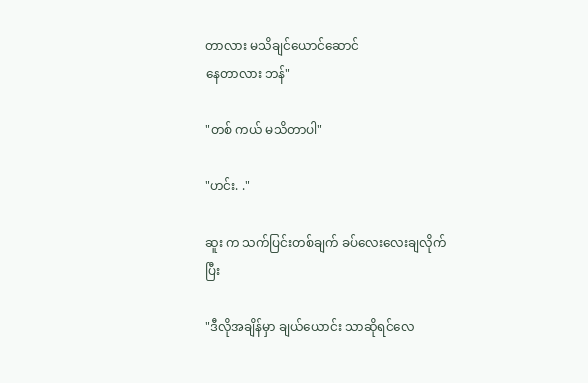တာလား မသိချင်ယောင်ဆောင်
နေတာလား ဘန်"

"တစ် ကယ် မသိတာပါ"

"ဟင်း. ."

ဆူး က သက်ပြင်းတစ်ချက် ခပ်လေးလေးချလိုက်
ပြီး

"ဒီလိုအချိန်မှာ ချယ်ယောင်း သာဆိုရင်လေ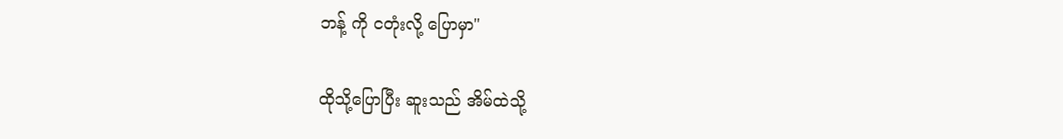ဘန့် ကို ငတုံးလို့ ပြောမှာ"

ထိုသို့ပြောပြီး ဆူးသည် အိမ်ထဲသို့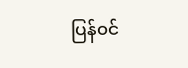ပြန်၀င်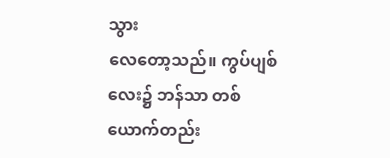သွား
လေတော့သည်။ ကွပ်ပျစ်လေး၌ ဘန်သာ တစ်ယောက်တည်း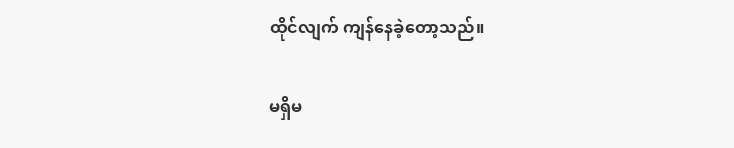ထိုင်လျက် ကျန်နေခဲ့တော့သည်။

မရှိမ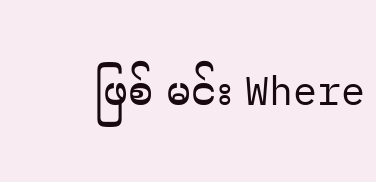ဖြစ် မင်း Where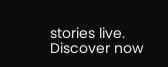stories live. Discover now